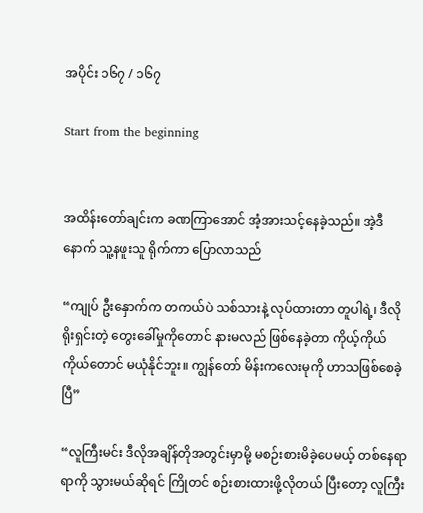အပိုင်း ၁၆၇ / ၁၆၇

Start from the beginning


အထိန်းတော်ချင်းက ခဏကြာအောင် အံ့အားသင့်နေခဲ့သည်။ အဲ့ဒီနောက် သူ့နဖူးသူ ရိုက်ကာ ပြောလာသည်

“ကျုပ် ဦးနှောက်က တကယ်ပဲ သစ်သားနဲ့ လုပ်ထားတာ တူပါရဲ့၊ ဒီလိုရိုးရှင်းတဲ့ တွေးခေါ်မှုကိုတောင် နားမလည် ဖြစ်နေခဲ့တာ ကိုယ့်ကိုယ်ကိုယ်တောင် မယုံနိုင်ဘူး။ ကျွန်တော် မိန်းကလေးမုကို ဟာသဖြစ်စေခဲ့ပြီ”

“လူကြီးမင်း ဒီလိုအချိန်တိုအတွင်းမှာမို့ မစဉ်းစားမိခဲ့ပေမယ့် တစ်နေရာရာကို သွားမယ်ဆိုရင် ကြိုတင် စဉ်းစားထားဖို့လိုတယ် ပြီးတော့ လူကြီး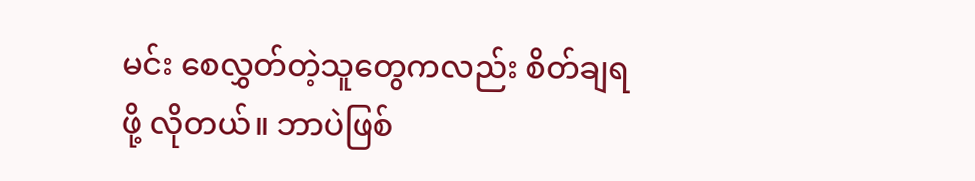မင်း စေလွှတ်တဲ့သူတွေကလည်း စိတ်ချရဖို့ လိုတယ်။ ဘာပဲဖြစ်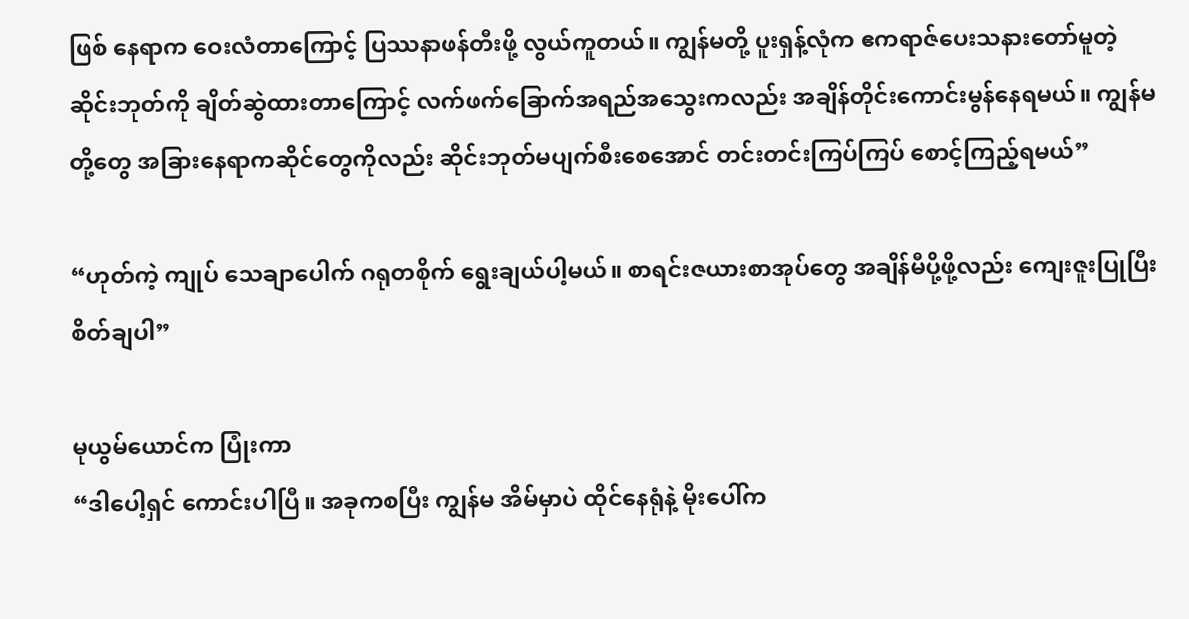ဖြစ် နေရာက ဝေးလံတာကြောင့် ပြဿနာဖန်တီးဖို့ လွယ်ကူတယ်။ ကျွန်မတို့ ပူးရှန့်လုံက ဧကရာဇ်ပေးသနားတော်မူတဲ့ ဆိုင်းဘုတ်ကို ချိတ်ဆွဲထားတာကြောင့် လက်ဖက်ခြောက်အရည်အသွေးကလည်း အချိန်တိုင်းကောင်းမွန်နေရမယ်။ ကျွန်မတို့တွေ အခြားနေရာကဆိုင်တွေကိုလည်း ဆိုင်းဘုတ်မပျက်စီးစေအောင် တင်းတင်းကြပ်ကြပ် စောင့်ကြည့်ရမယ်”

“ဟုတ်ကဲ့ ကျုပ် သေချာပေါက် ဂရုတစိုက် ရွေးချယ်ပါ့မယ်။ စာရင်းဇယားစာအုပ်တွေ အချိန်မီပို့ဖို့လည်း ကျေးဇူးပြုပြီး စိတ်ချပါ”

မုယွမ်ယောင်က ပြုံးကာ
“ဒါပေါ့ရှင် ကောင်းပါပြီ။ အခုကစပြီး ကျွန်မ အိမ်မှာပဲ ထိုင်နေရုံနဲ့ မိုးပေါ်က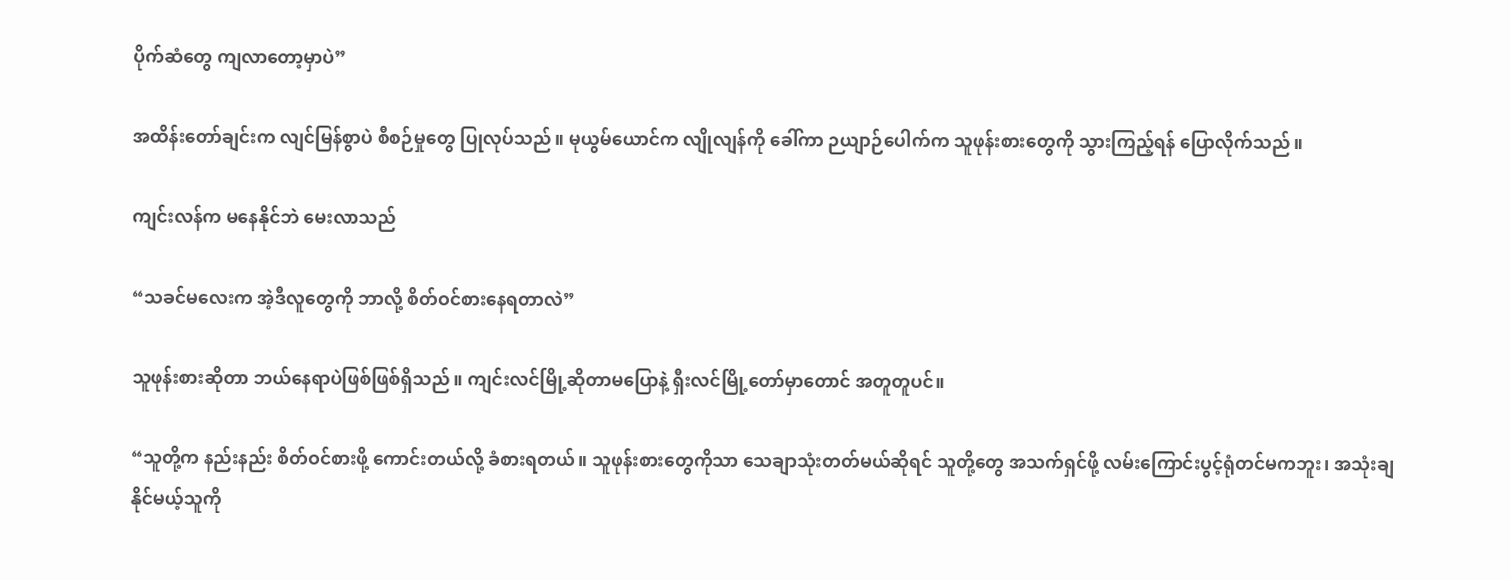ပိုက်ဆံတွေ ကျလာတော့မှာပဲ”

အထိန်းတော်ချင်းက လျင်မြန်စွာပဲ စီစဉ်မှုတွေ ပြုလုပ်သည်။ မုယွမ်ယောင်က လျိုလျန်ကို ခေါ်ကာ ဉယျာဉ်ပေါက်က သူဖုန်းစားတွေကို သွားကြည့်ရန် ပြောလိုက်သည်။

ကျင်းလန်က မနေနိုင်ဘဲ မေးလာသည်

“သခင်မလေးက အဲ့ဒီလူတွေကို ဘာလို့ စိတ်ဝင်စားနေရတာလဲ”

သူဖုန်းစားဆိုတာ ဘယ်နေရာပဲဖြစ်ဖြစ်ရှိသည်။ ကျင်းလင်မြို့ဆိုတာမပြောနဲ့ ရှီးလင်မြို့တော်မှာတောင် အတူတူပင်။

“သူတို့က နည်းနည်း စိတ်ဝင်စားဖို့ ကောင်းတယ်လို့ ခံစားရတယ်။ သူဖုန်းစားတွေကိုသာ သေချာသုံးတတ်မယ်ဆိုရင် သူတို့တွေ အသက်ရှင်ဖို့ လမ်းကြောင်းပွင့်ရုံတင်မကဘူး၊ အသုံးချနိုင်မယ့်သူကို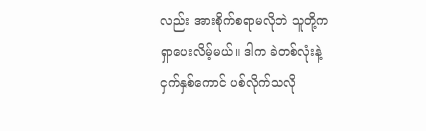လည်း အားစိုက်စရာမလိုဘဲ သူတို့က ရှာပေးလိမ့်မယ်။ ဒါက ခဲတစ်လုံးနဲ့ ငှက်နှစ်ကောင် ပစ်လိုက်သလို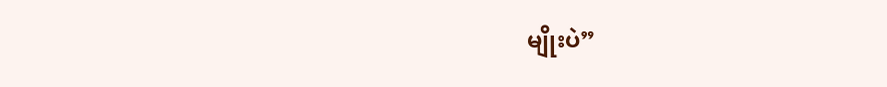မျိုးပဲ”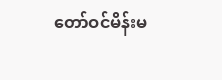တော်ဝင်မိန်းမ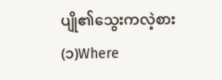ပျို၏သွေးကလဲ့စား (၁)Where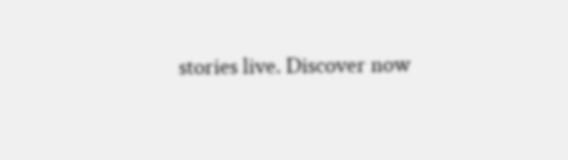stories live. Discover now